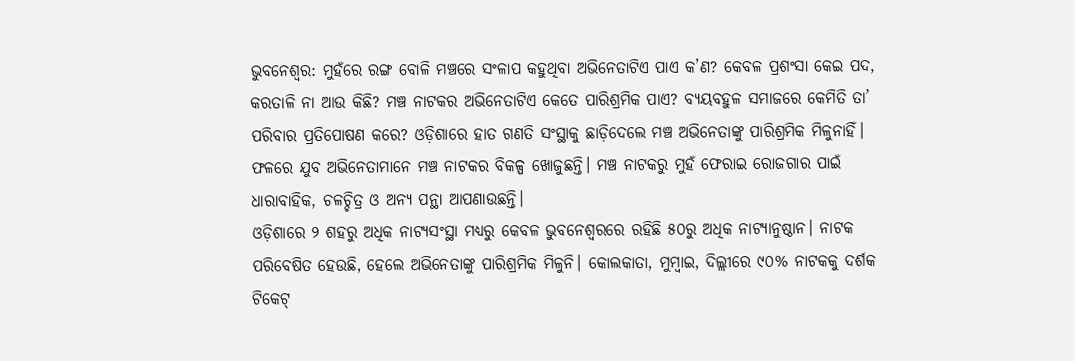ଭୁବନେଶ୍ବର: ମୁହଁରେ ରଙ୍ଗ ବୋଳି ମଞ୍ଚରେ ସଂଳାପ କହୁଥିବା ଅଭିନେତାଟିଏ ପାଏ କ’ଣ? କେବଳ ପ୍ରଶଂସା କେଇ ପଦ, କରତାଳି ନା ଆଉ କିଛି? ମଞ୍ଚ ନାଟକର ଅଭିନେତାଟିଏ କେତେ ପାରିଶ୍ରମିକ ପାଏ? ବ୍ୟୟବହୁଳ ସମାଜରେ କେମିତି ତା’ ପରିବାର ପ୍ରତିପୋଷଣ କରେ? ଓଡ଼ିଶାରେ ହାତ ଗଣତି ସଂସ୍ଥାକୁ ଛାଡ଼ିଦେଲେ ମଞ୍ଚ ଅଭିନେତାଙ୍କୁ ପାରିଶ୍ରମିକ ମିଳୁନାହିଁ। ଫଳରେ ଯୁବ ଅଭିନେତାମାନେ ମଞ୍ଚ ନାଟକର ବିକଳ୍ପ ଖୋଜୁଛନ୍ତି। ମଞ୍ଚ ନାଟକରୁ ମୁହଁ ଫେରାଇ ରୋଜଗାର ପାଇଁ ଧାରାବାହିକ, ଚଳଚ୍ଚିତ୍ର ଓ ଅନ୍ୟ ପନ୍ଥା ଆପଣାଉଛନ୍ତି।
ଓଡ଼ିଶାରେ ୨ ଶହରୁ ଅଧିକ ନାଟ୍ୟସଂସ୍ଥା ମଧ୍ୟରୁ କେବଳ ଭୁବନେଶ୍ବରରେ ରହିଛି ୫୦ରୁ ଅଧିକ ନାଟ୍ୟାନୁଷ୍ଠାନ। ନାଟକ ପରିବେଷିତ ହେଉଛି, ହେଲେ ଅଭିନେତାଙ୍କୁ ପାରିଶ୍ରମିକ ମିଳୁନି। କୋଲକାତା, ମୁମ୍ବାଇ, ଦିଲ୍ଲୀରେ ୯୦% ନାଟକକୁ ଦର୍ଶକ ଟିକେଟ୍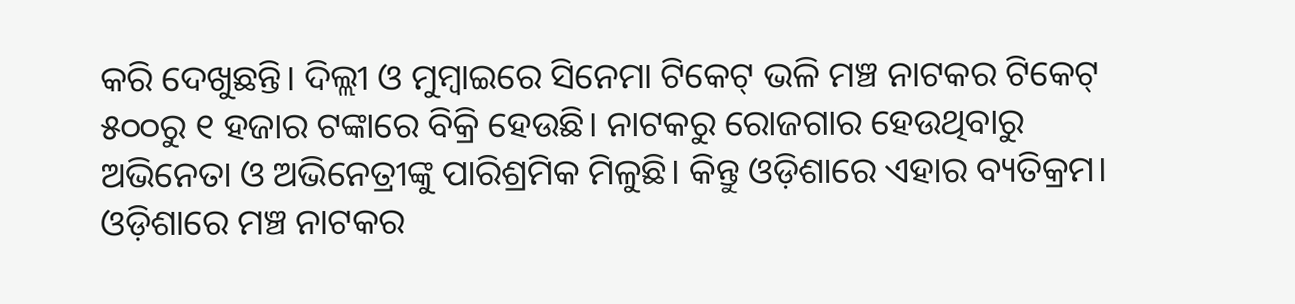କରି ଦେଖୁଛନ୍ତି। ଦିଲ୍ଲୀ ଓ ମୁମ୍ବାଇରେ ସିନେମା ଟିକେଟ୍ ଭଳି ମଞ୍ଚ ନାଟକର ଟିକେଟ୍ ୫୦୦ରୁ ୧ ହଜାର ଟଙ୍କାରେ ବିକ୍ରି ହେଉଛି। ନାଟକରୁ ରୋଜଗାର ହେଉଥିବାରୁ ଅଭିନେତା ଓ ଅଭିନେତ୍ରୀଙ୍କୁ ପାରିଶ୍ରମିକ ମିଳୁଛି। କିନ୍ତୁ ଓଡ଼ିଶାରେ ଏହାର ବ୍ୟତିକ୍ରମ। ଓଡ଼ିଶାରେ ମଞ୍ଚ ନାଟକର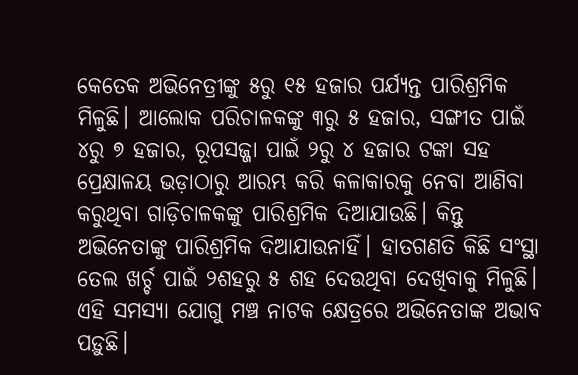କେତେକ ଅଭିନେତ୍ରୀଙ୍କୁ ୫ରୁ ୧୫ ହଜାର ପର୍ଯ୍ୟନ୍ତ ପାରିଶ୍ରମିକ ମିଳୁଛି। ଆଲୋକ ପରିଚାଳକଙ୍କୁ ୩ରୁ ୫ ହଜାର, ସଙ୍ଗୀତ ପାଇଁ ୪ରୁ ୭ ହଜାର, ରୂପସଜ୍ଜା ପାଇଁ ୨ରୁ ୪ ହଜାର ଟଙ୍କା ସହ ପ୍ରେକ୍ଷାଳୟ ଭଡ଼ାଠାରୁ ଆରମ୍ଭ କରି କଳାକାରକୁ ନେବା ଆଣିବା କରୁଥିବା ଗାଡ଼ିଚାଳକଙ୍କୁ ପାରିଶ୍ରମିକ ଦିଆଯାଉଛି। କିନ୍ତୁ ଅଭିନେତାଙ୍କୁ ପାରିଶ୍ରମିକ ଦିଆଯାଉନାହିଁ। ହାତଗଣତି କିଛି ସଂସ୍ଥା ତେଲ ଖର୍ଚ୍ଚ ପାଇଁ ୨ଶହରୁ ୫ ଶହ ଦେଉଥିବା ଦେଖିବାକୁ ମିଳୁଛି।
ଏହି ସମସ୍ୟା ଯୋଗୁ ମଞ୍ଚ ନାଟକ କ୍ଷେତ୍ରରେ ଅଭିନେତାଙ୍କ ଅଭାବ ପଡ଼ୁଛି।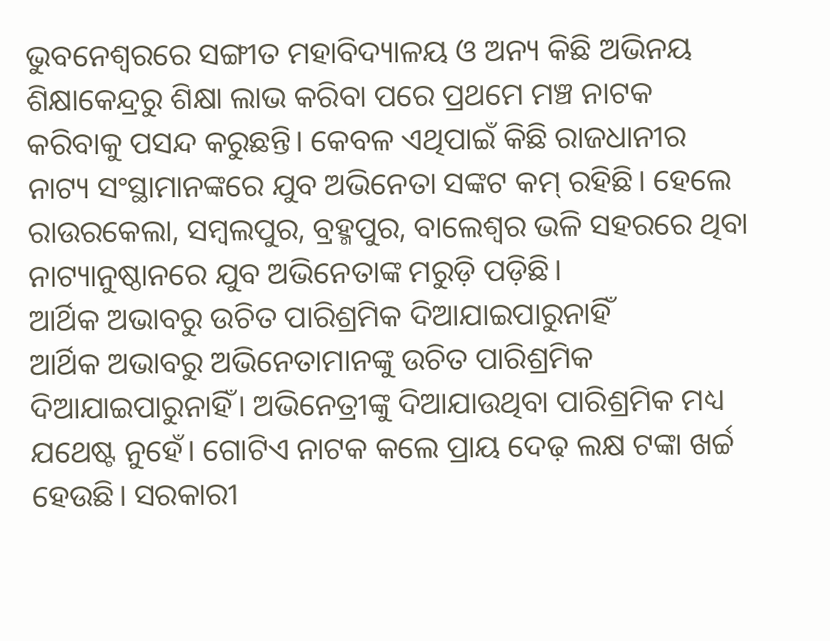ଭୁବନେଶ୍ବରରେ ସଙ୍ଗୀତ ମହାବିଦ୍ୟାଳୟ ଓ ଅନ୍ୟ କିଛି ଅଭିନୟ ଶିକ୍ଷାକେନ୍ଦ୍ରରୁ ଶିକ୍ଷା ଲାଭ କରିବା ପରେ ପ୍ରଥମେ ମଞ୍ଚ ନାଟକ କରିବାକୁ ପସନ୍ଦ କରୁଛନ୍ତି। କେବଳ ଏଥିପାଇଁ କିଛି ରାଜଧାନୀର ନାଟ୍ୟ ସଂସ୍ଥାମାନଙ୍କରେ ଯୁବ ଅଭିନେତା ସଙ୍କଟ କମ୍ ରହିଛି। ହେଲେ ରାଉରକେଲା, ସମ୍ବଲପୁର, ବ୍ରହ୍ମପୁର, ବାଲେଶ୍ବର ଭଳି ସହରରେ ଥିବା ନାଟ୍ୟାନୁଷ୍ଠାନରେ ଯୁବ ଅଭିନେତାଙ୍କ ମରୁଡ଼ି ପଡ଼ିଛି।
ଆର୍ଥିକ ଅଭାବରୁ ଉଚିତ ପାରିଶ୍ରମିକ ଦିଆଯାଇପାରୁନାହିଁ
ଆର୍ଥିକ ଅଭାବରୁ ଅଭିନେତାମାନଙ୍କୁ ଉଚିତ ପାରିଶ୍ରମିକ ଦିଆଯାଇପାରୁନାହିଁ। ଅଭିନେତ୍ରୀଙ୍କୁ ଦିଆଯାଉଥିବା ପାରିଶ୍ରମିକ ମଧ୍ୟ ଯଥେଷ୍ଟ ନୁହେଁ। ଗୋଟିଏ ନାଟକ କଲେ ପ୍ରାୟ ଦେଢ଼ ଲକ୍ଷ ଟଙ୍କା ଖର୍ଚ୍ଚ ହେଉଛି। ସରକାରୀ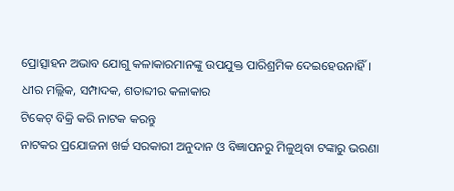ପ୍ରୋତ୍ସାହନ ଅଭାବ ଯୋଗୁ କଳାକାରମାନଙ୍କୁ ଉପଯୁକ୍ତ ପାରିଶ୍ରମିକ ଦେଇହେଉନାହିଁ।
ଧୀର ମଲ୍ଲିକ, ସମ୍ପାଦକ, ଶତାବ୍ଦୀର କଳାକାର
ଟିକେଟ୍ ବିକ୍ରି କରି ନାଟକ କରନ୍ତୁ
ନାଟକର ପ୍ରଯୋଜନା ଖର୍ଚ୍ଚ ସରକାରୀ ଅନୁଦାନ ଓ ବିଜ୍ଞାପନରୁ ମିଳୁଥିବା ଟଙ୍କାରୁ ଭରଣା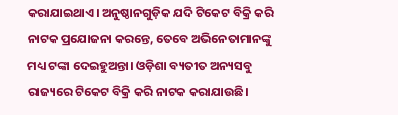କରାଯାଇଥାଏ। ଅନୁଷ୍ଠାନଗୁଡ଼ିକ ଯଦି ଟିକେଟ ବିକ୍ରି କରି ନାଟକ ପ୍ରଯୋଜନା କରନ୍ତେ, ତେବେ ଅଭିନେତାମାନଙ୍କୁ ମଧ୍ୟ ଟଙ୍କା ଦେଇହୁଅନ୍ତା। ଓଡ଼ିଶା ବ୍ୟତୀତ ଅନ୍ୟସବୁ ରାଜ୍ୟରେ ଟିକେଟ ବିକ୍ରି କରି ନାଟକ କରାଯାଉଛି।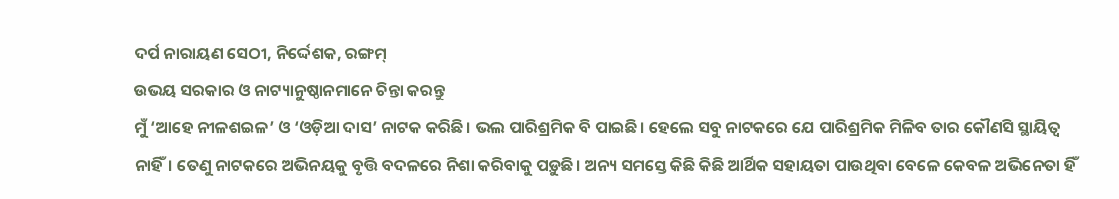ଦର୍ପ ନାରାୟଣ ସେଠୀ, ନିର୍ଦ୍ଦେଶକ, ରଙ୍ଗମ୍
ଉଭୟ ସରକାର ଓ ନାଟ୍ୟାନୁଷ୍ଠାନମାନେ ଚିନ୍ତା କରନ୍ତୁ
ମୁଁ ‘ଆହେ ନୀଳଶଇଳ’ ଓ ‘ଓଡ଼ିଆ ଦାସ’ ନାଟକ କରିଛି। ଭଲ ପାରିଶ୍ରମିକ ବି ପାଇଛି। ହେଲେ ସବୁ ନାଟକରେ ଯେ ପାରିଶ୍ରମିକ ମିଳିବ ତାର କୌଣସି ସ୍ଥାୟିତ୍ବ ନାହିଁ। ତେଣୁ ନାଟକରେ ଅଭିନୟକୁ ବୃତ୍ତି ବଦଳରେ ନିଶା କରିବାକୁ ପଡ଼ୁଛି। ଅନ୍ୟ ସମସ୍ତେ କିଛି କିଛି ଆର୍ଥିକ ସହାୟତା ପାଉଥିବା ବେଳେ କେବଳ ଅଭିନେତା ହିଁ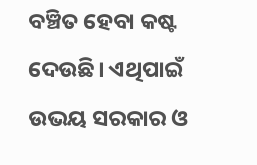ବଞ୍ଚିତ ହେବା କଷ୍ଟ ଦେଉଛି। ଏଥିପାଇଁ ଉଭୟ ସରକାର ଓ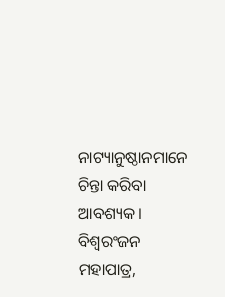ନାଟ୍ୟାନୁଷ୍ଠାନମାନେ ଚିନ୍ତା କରିବା ଆବଶ୍ୟକ।
ବିଶ୍ବରଂଜନ ମହାପାତ୍ର,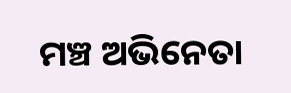ମଞ୍ଚ ଅଭିନେତା